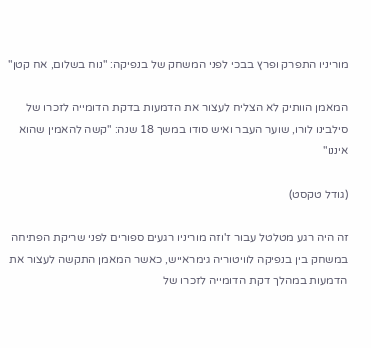מוריניו התפרק ופרץ בבכי לפני המשחק של בנפיקה: "נוח בשלום, אח קטן"

המאמן הוותיק לא הצליח לעצור את הדמעות בדקת הדומייה לזכרו של סילבינו לורו, שוער העבר ואיש סודו במשך 18 שנה: "קשה להאמין שהוא איננו"

(גודל טקסט)

זה היה רגע מטלטל עבור ז'וזה מוריניו רגעים ספורים לפני שריקת הפתיחה במשחק בין בנפיקה לוויטוריה גימראייש, כאשר המאמן התקשה לעצור את הדמעות במהלך דקת הדומייה לזכרו של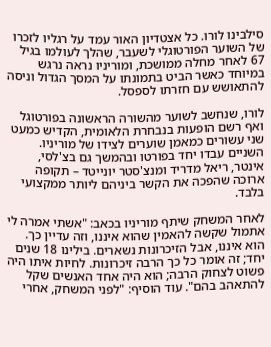סילבינו לורו. כל אצטדיון האור עמד על רגליו לזכרו של השוער הפורטוגלי לשעבר, שהלך לעולמו בגיל 67 לאחר מחלה ממושכת, ומוריניו נראה נרגש במיוחד כאשר הביט בתמונתו על המסך הגדול וניסה להתאושש עם חזרתו לספסל.

לורו, שנחשב לשוער מהשורה הראשונה בפורטוגל ואף רשם הופעות בנבחרת הלאומית, הקדיש כמעט שני עשורים כמאמן שוערים לצידו של מוריניו. השניים עבדו יחד בפורטו ובהמשך גם בצ'לסי, אינטר, ריאל מדריד ומנצ'סטר יונייטד – תקופה ארוכה שהפכה את הקשר ביניהם ליותר ממקצועי בלבד.

לאחר המשחק שיתף מוריניו בכאב: "אשתי אמרה לי אתמול שקשה להאמין שהוא איננו, וזה עדיין כך. הוא איננו, אבל הזיכרונות נשארים. בילינו 18 שנים יחד; זה אומר כל כך הרבה זיכרונות. לחיות איתו היה פשוט לצחוק הרבה; הוא היה אחד האנשים שקל להתאהב בהם". עוד הוסיף: "לפני המשחק, אחרי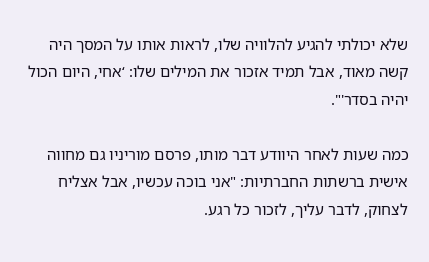שלא יכולתי להגיע להלוויה שלו, לראות אותו על המסך היה קשה מאוד, אבל תמיד אזכור את המילים שלו: ‘אחי, היום הכול יהיה בסדר'".

כמה שעות לאחר היוודע דבר מותו, פרסם מוריניו גם מחווה אישית ברשתות החברתיות: "אני בוכה עכשיו, אבל אצליח לצחוק, לדבר עליך, לזכור כל רגע.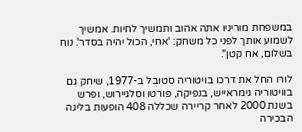במשפחת מוריניו אתה אהוב ותמשיך לחיות. אמשיך לשמוע אותך לפני כל משחק: ‘אחי, הכול יהיה בסדר'. נוח בשלום, אח קטן".

לורו החל את דרכו בויטוריה סטובל ב-1977, שיחק גם בוויטוריה גימראייש, בנפיקה, פורטו וסלגיירוש, ופרש בשנת 2000 לאחר קריירה שכללה 408 הופעות בליגה הבכירה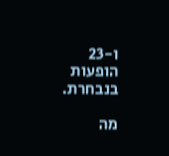ו-23 הופעות בנבחרת.

מה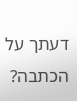דעתך על הכתבה?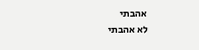אהבתי
לא אהבתי